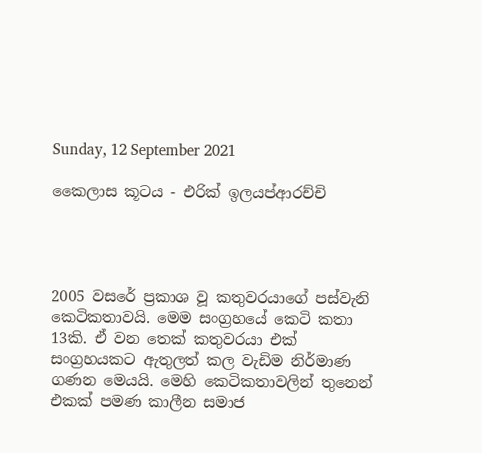Sunday, 12 September 2021

කෛලාස කූටය - එරික් ඉලයප්ආරච්චි




2005 වසරේ ප්‍රකාශ වූ කතුවරයාගේ පස්වැනි කෙටිකතාවයි. මෙම සංග්‍රහයේ කෙටි කතා 13කි. ඒ වන තෙක් කතුවරයා එක් සංග්‍රහයකට ඇතුලත් කල වැඩිම නිර්මාණ ගණන මෙයයි. මෙහි කෙටිකතාවලින් තුනෙන් එකක් පමණ කාලීන සමාජ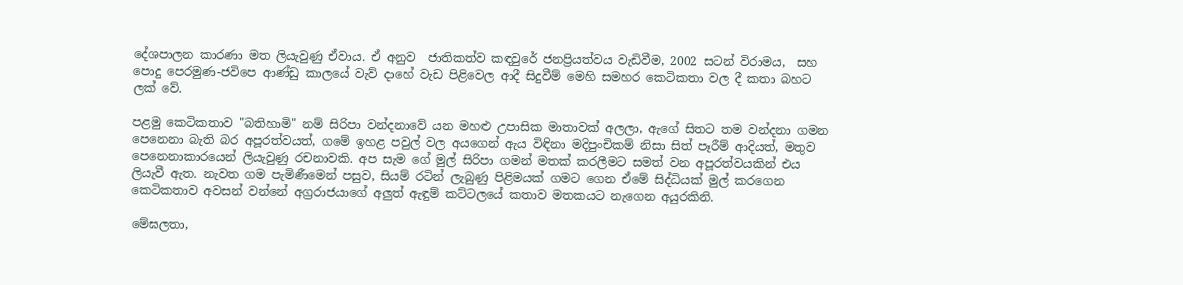දේශපාලන කාරණා මත ලියැවුණු ඒවාය. ඒ අනුව  ජාතිකත්ව කඳවුරේ ජනප්‍රියත්වය වැඩිවීම, 2002 සටන් විරාමය,  සහ පොදු පෙරමුණ-ජවිපෙ ආණ්ඩු කාලයේ වැව් දාහේ වැඩ පිළිවෙල ආදී සිදුවීම් මෙහි සමහර කෙටිකතා වල දී කතා බහට ලක් වේ.

පළමු කෙටිකතාව "බතිහාමි" නම් සිරිපා වන්දනාවේ යන මහළු උපාසික මාතාවක් අලලා, ඇගේ සිතට තම වන්දනා ගමන පෙනෙනා බැති බර අපූරත්වයත්, ගමේ ඉහළ පවුල් වල අයගෙන් ඇය විඳිනා මදිපුංචිකම් නිසා සිත් පෑරීම් ආදියත්, මතුව පෙනෙනාකාරයෙන් ලියැවුණු රචනාවකි. අප සැම ගේ මුල් සිරිපා ගමන් මතක් කරලීමට සමත් වන අපූරත්වයකින් එය ලියැවී ඇත. නැවත ගම පැමිණීමෙන් පසුව, සියම් රටින් ලැබුණු පිළිමයක් ගමට ගෙන ඒමේ සිද්ධියක් මුල් කරගෙන කෙටිකතාව අවසන් වන්නේ අග්‍රරාජයාගේ අලුත් ඇඳුම් කට්ටලයේ කතාව මතකයට නැගෙන අයුරකිනි.

මේඝලතා,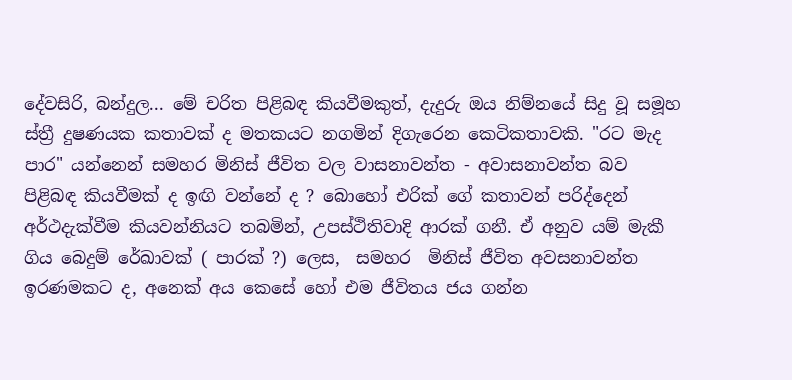දේවසිරි, බන්දුල... මේ චරිත පිළිබඳ කියවීමකුත්, දැදුරු ඔය නිම්නයේ සිදු වූ සමූහ ස්ත්‍රී දුෂණයක කතාවක් ද මතකයට නගමින් දිගැරෙන කෙටිකතාවකි. "රට මැද පාර" යන්නෙන් සමහර මිනිස් ජීවිත වල වාසනාවන්ත - අවාසනාවන්ත බව පිළිබඳ කියවීමක් ද ඉඟි වන්නේ ද ? බොහෝ එරික් ගේ කතාවන් පරිද්දෙන් අර්ථදැක්වීම කියවන්නියට තබමින්, උපස්ථිතිවාදි ආරක් ගනී. ඒ අනුව යම් මැකී ගිය බෙදුම් රේඛාවක් ( පාරක් ?) ලෙස,  සමහර  මිනිස් ජීවිත අවසනාවන්ත ඉරණමකට ද, අනෙක් අය කෙසේ හෝ එම ජීවිතය ජය ගන්න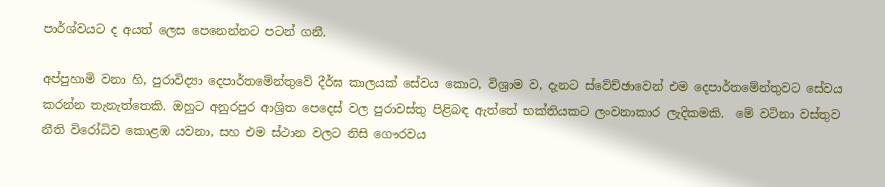පාර්ශ්වයට ද අයත් ලෙස පෙනෙන්නට පටන් ගනී.

අප්පුහාමි වනා හි, පුරාවිද්‍යා දෙපාර්තමේන්තුවේ දීර්ඝ කාලයක් සේවය කොට, විශ්‍රාම ව, දැනට ස්වේච්ඡාවෙන් එම දෙපාර්තමේන්තුවට සේවය කරන්න තැනැත්තෙකි. ඔහුට අනුරපුර ආශ්‍රිත පෙදෙස් වල පුරාවස්තු පිළිබඳ ඇත්තේ භක්තියකට ලංවනාකාර ලැදිකමකි.  මේ වටිනා වස්තුව නීති විරෝධිව කොළඹ යවනා, සහ එම ස්ථාන වලට නිසි ගෞරවය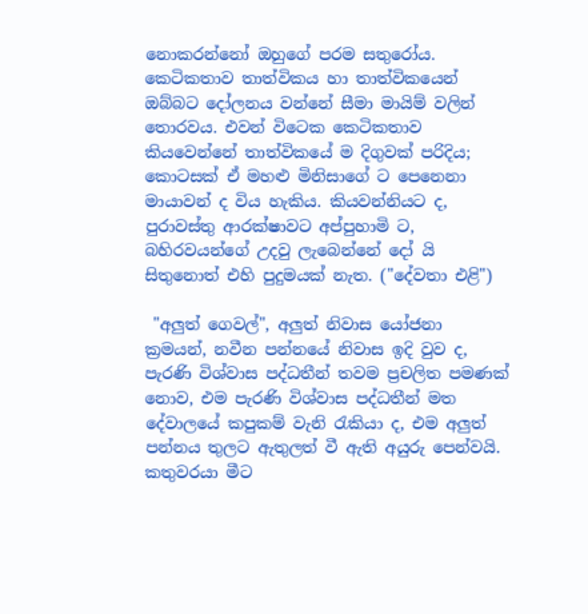නොකරන්නෝ ඔහුගේ පරම සතුරෝය. කෙටිකතාව තාත්විකය හා තාත්විකයෙන් ඔබ්බට දෝලනය වන්නේ සීමා මායිම් වලින් තොරවය. එවන් විටෙක කෙටිකතාව කියවෙන්නේ තාත්විකයේ ම දිගුවක් පරිදිය; කොටසක් ඒ මහළු මිනිසාගේ ට පෙනෙනා මායාවන් ද විය හැකිය. කියවන්නියට ද, පුරාවස්තු ආරක්ෂාවට අප්පුහාමි ට, බහිරවයන්ගේ උදවු ලැබෙන්නේ දෝ යි සිතුනොත් එහි පුදුමයක් නැත. ("දේවතා එළි")

 "අලුත් ගෙවල්", අලුත් නිවාස යෝජනා ක්‍රමයන්, නවීන පන්නයේ නිවාස ඉදි වුව ද, පැරණි විශ්වාස පද්ධතීන් තවම ප්‍රචලිත පමණක් නොව, එම පැරණි විශ්වාස පද්ධතීන් මත දේවාලයේ කපුකම් වැනි රැකියා ද, එම අලුත් පන්නය තුලට ඇතුලත් වී ඇති අයුරු පෙන්වයි. කතුවරයා මීට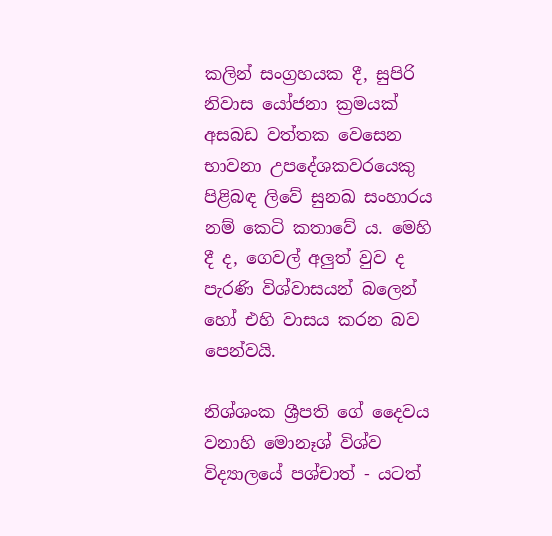කලින් සංග්‍රහයක දී, සුපිරි නිවාස යෝජනා ක්‍රමයක් අසබඩ වත්තක වෙසෙන භාවනා උපදේශකවරයෙකු පිළිබඳ ලිවේ සුනඛ සංහාරය නම් කෙටි කතාවේ ය. මෙහි දී ද, ගෙවල් අලුත් වුව ද පැරණි විශ්වාසයන් බලෙන් හෝ එහි වාසය කරන බව පෙන්වයි.

නිශ්ශංක ශ්‍රීපති ගේ දෛවය වනාහි මොනෑශ් විශ්ව විද්‍යාලයේ පශ්චාත් - යටත්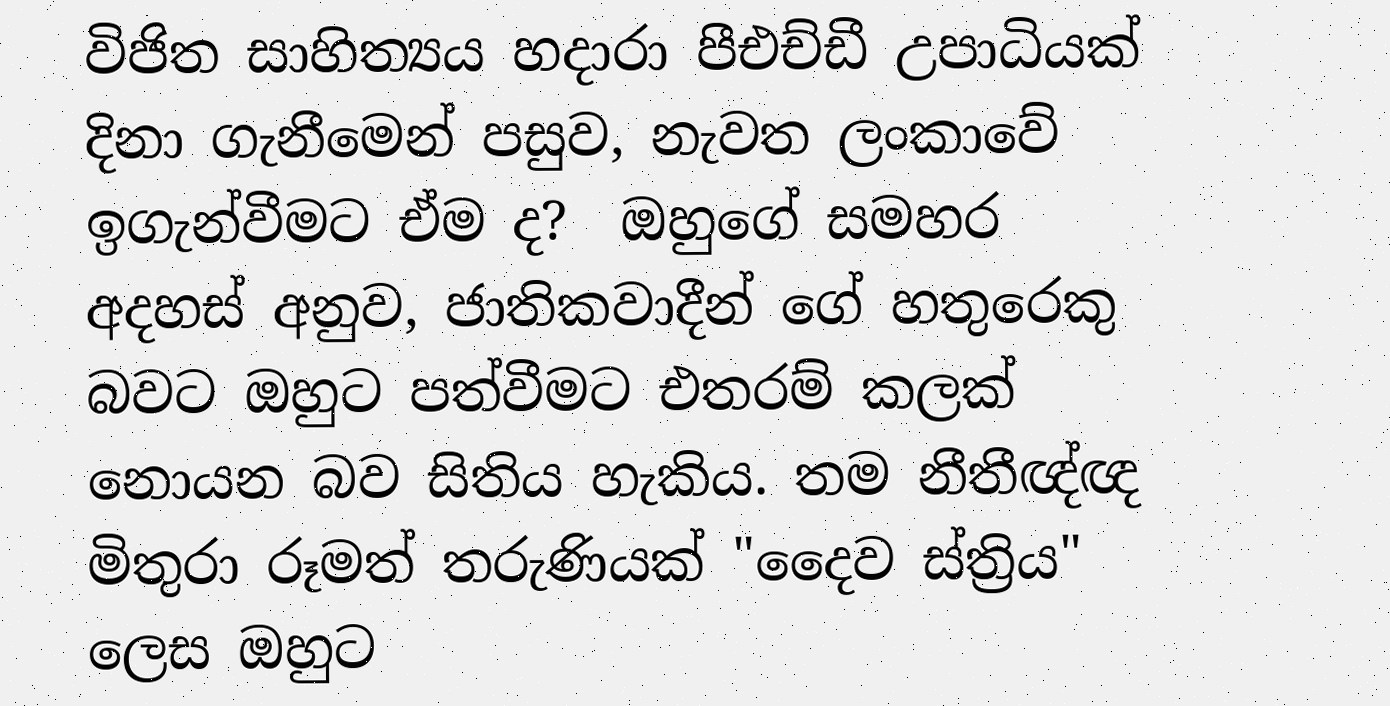විජිත සාහිත්‍යය හදාරා පීඑච්ඩී උපාධියක් දිනා ගැනීමෙන් පසුව, නැවත ලංකාවේ ඉගැන්වීමට ඒම ද?  ඔහුගේ සමහර අදහස් අනුව, ජාතිකවාදීන් ගේ හතුරෙකු බවට ඔහුට පත්වීමට එතරම් කලක් නොයන බව සිතිය හැකිය. තම නීතීඥ්ඥ මිතුරා රූමත් තරුණියක් "දෛව ස්ත්‍රිය" ලෙස ඔහුට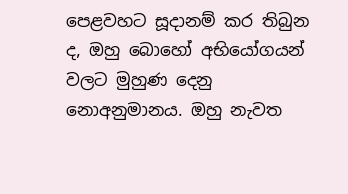පෙළවහට සූදානම් කර තිබුන ද, ඔහු බොහෝ අභියෝගයන් වලට මුහුණ දෙනු නොඅනුමානය. ඔහු නැවත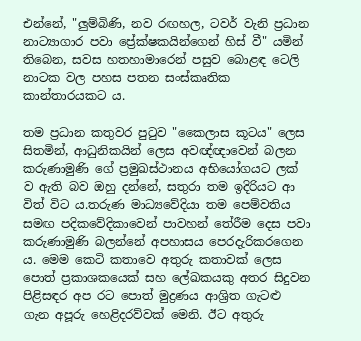එන්නේ, "ලුම්බිණි, නව රඟහල, ටවර් වැනි ප්‍රධාන නාට්‍යාගාර පවා ප්‍රේක්ෂකයින්ගෙන් හිස් වී" යමින් තිබෙන, සවස හතහාමාරෙන් පසුව බොළඳ ටෙලි නාටක වල පහස පතන සංස්කෘතික කාන්තාරයකට ය.

තම ප්‍රධාන කතුවර පුටුව "කෛලාස කූටය" ලෙස සිතමින්, ආධුනිකයින් ලෙස අවඥ්ඥාවෙන් බලන කරුණාමුණි ගේ ප්‍රමුඛස්ථානය අභියෝගයට ලක් ව ඇති බව ඔහු දන්නේ, සතුරා තම ඉදිරියට ආ විත් විට ය.තරුණ මාධ්‍යවේදියා තම පෙම්වතිය සමඟ පදිකවේදිකාවෙන් පාවහන් තේරීම දෙස පවා කරුණාමුණි බලන්නේ අපහාසය පෙරදැරිකරගෙන ය. මෙම කෙටි කතාවෙ අතුරු කතාවක් ලෙස පොත් ප්‍රකාශකයෙක් සහ ලේඛකයකු අතර සිදුවන පිළිසඳර අප රට පොත් මුද්‍රණය ආශ්‍රිත ගැටළු ගැන අපූරු හෙළිදරව්වක් මෙනි. ඊට අතුරු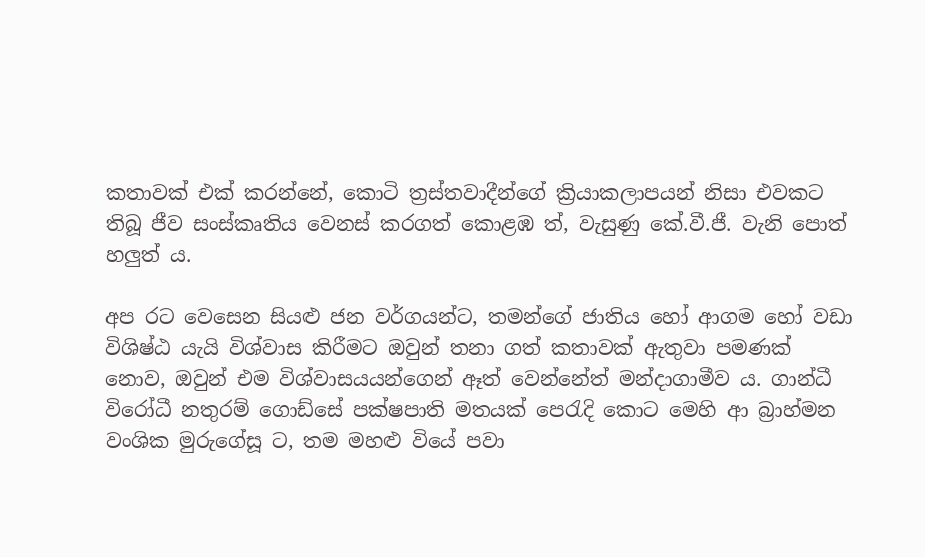කතාවක් එක් කරන්නේ, කොටි ත්‍රස්තවාදීන්ගේ ක්‍රියාකලාපයන් නිසා එවකට තිබූ ජීව සංස්කෘතිය වෙනස් කරගත් කොළඹ ත්, වැසුණු කේ.වී.ජී. වැනි පොත් හලුත් ය.

අප රට වෙසෙන සියළු ජන වර්ගයන්ට, තමන්ගේ ජාතිය හෝ ආගම හෝ වඩා විශිෂ්ඨ යැයි විශ්වාස කිරීමට ඔවුන් තනා ගත් කතාවක් ඇතුවා පමණක් නොව, ඔවුන් එම විශ්වාසයයන්ගෙන් ඈත් වෙන්නේත් මන්දාගාමීව ය. ගාන්ධී විරෝධී නතුරම් ගොඩ්සේ පක්ෂපාති මතයක් පෙරැදි කොට මෙහි ආ බ්‍රාහ්මන වංශික මුරුගේසූ ට, තම මහළු වියේ පවා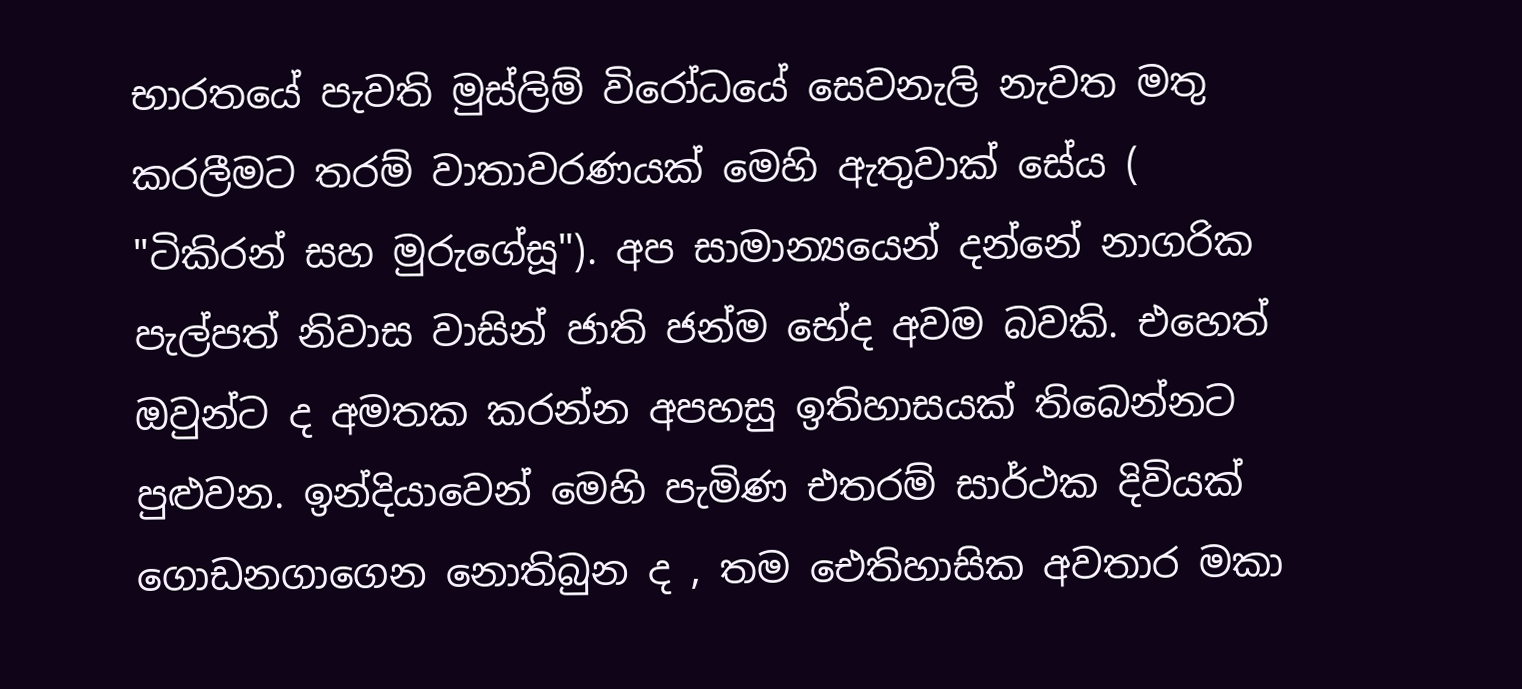භාරතයේ පැවති මුස්ලිම් විරෝධයේ සෙවනැලි නැවත මතු කරලීමට තරම් වාතාවරණයක් මෙහි ඇතුවාක් සේය ( "ටිකිරන් සහ මුරුගේසූ"). අප සාමාන්‍යයෙන් දන්නේ නාගරික පැල්පත් නිවාස වාසින් ජාති ජන්ම භේද අවම බවකි. එහෙත් ඔවුන්ට ද අමතක කරන්න අපහසු ඉතිහාසයක් තිබෙන්නට පුළුවන. ඉන්දියාවෙන් මෙහි පැමිණ එතරම් සාර්ථක දිවියක් ගොඩනගාගෙන නොතිබුන ද , තම ඓතිහාසික අවතාර මකා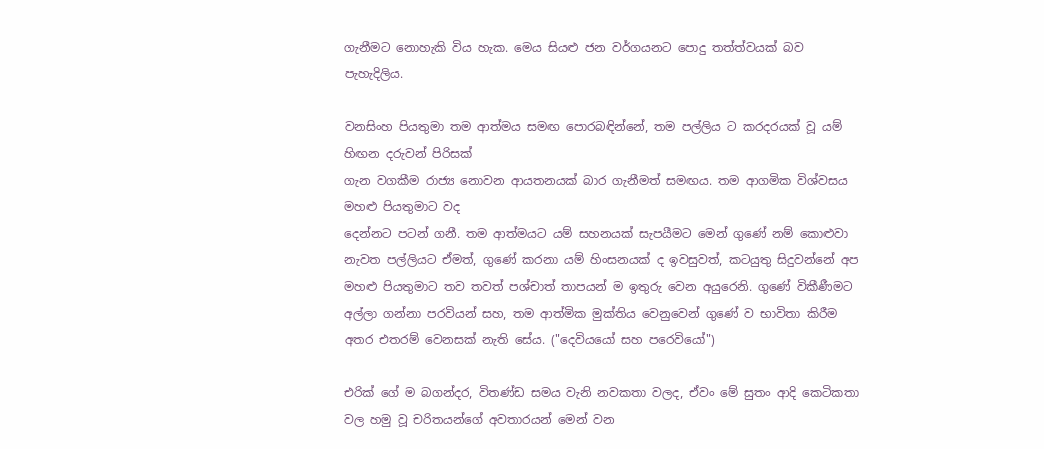ගැනීමට නොහැකි විය හැක. මෙය සියළු ජන වර්ගයනට පොදු තත්ත්වයක් බව පැහැදිලිය.

වනසිංහ පියතුමා තම ආත්මය සමඟ පොරබඳින්නේ, තම පල්ලිය ට කරදරයක් වූ යම් හිඟන දරුවන් පිරිසක්
ගැන වගකීම රාජ්‍ය නොවන ආයතනයක් බාර ගැනීමත් සමඟය. තම ආගමික විශ්වසය මහළු පියතුමාට වද
දෙන්නට පටන් ගනී. තම ආත්මයට යම් සහනයක් සැපයීමට මෙන් ගුණේ නම් කොළුවා නැවත පල්ලියට ඒමත්, ගුණේ කරනා යම් හිංසනයක් ද ඉවසුවත්, කටයුතු සිදුවන්නේ අප මහළු පියතුමාට තව තවත් පශ්චාත් තාපයන් ම ඉතුරු වෙන අයුරෙනි. ගුණේ විකීණීමට අල්ලා ගන්නා පරවියන් සහ, තම ආත්මික මුක්තිය වෙනුවෙන් ගුණේ ව භාවිතා කිරීම අතර එතරම් වෙනසක් නැති සේය. ("දෙවියයෝ සහ පරෙවියෝ")

එරික් ගේ ම බගන්දර, විතණ්ඩ සමය වැනි නවකතා වලද, ඒවං මේ සුතං ආදි කෙටිකතා වල හමු වූ චරිතයන්ගේ අවතාරයන් මෙන් වන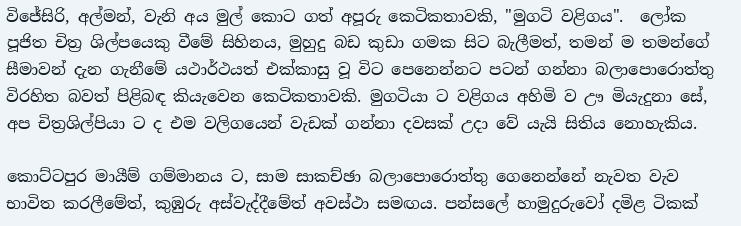විජේසිරි, අල්මන්, වැනි අය මුල් කොට ගත් අපූරු කෙටිකතාවකි, "මුගටි වළිගය".  ලෝක පූජිත චිත්‍ර ශිල්පයෙකු වීමේ සිහිනය, මුහුදු බඩ කුඩා ගමක සිට බැලීමත්, තමන් ම තමන්ගේ සීමාවන් දැන ගැනීමේ යථාර්ථයත් එක්කාසු වූ විට පෙනෙන්නට පටන් ගන්නා බලාපොරොත්තු විරහිත බවත් පිළිබඳ කියැවෙන කෙටිකතාවකි. මුගටියා ට වළිගය අහිමි ව ඌ මියැදුනා සේ, අප චිත්‍රශිල්පියා ට ද එම වලිගයෙන් වැඩක් ගන්නා දවසක් උදා වේ යැයි සිතිය නොහැකිය.

කොට්ටපුර මායීම් ගම්මානය ට, සාම සාකච්ඡා බලාපොරොත්තු ගෙනෙන්නේ නැවත වැව භාවිත කරලීමේත්, කුඹුරු අස්වැද්දීමේත් අවස්ථා සමඟය. පන්සලේ හාමුදුරුවෝ දමිළ ටිකක්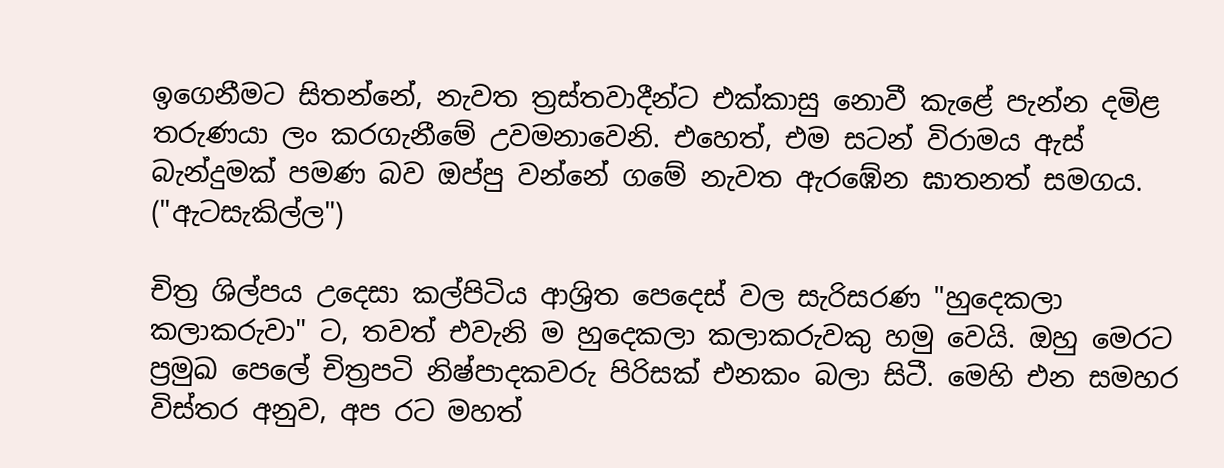ඉගෙනීමට සිතන්නේ, නැවත ත්‍රස්තවාදීන්ට එක්කාසු නොවී කැළේ පැන්න දමිළ තරුණයා ලං කරගැනීමේ උවමනාවෙනි. එහෙත්, එම සටන් විරාමය ඇස් බැන්දුමක් පමණ බව ඔප්පු වන්නේ ගමේ නැවත ඇරඹේන ඝාතනත් සමගය. ("ඇටසැකිල්ල")

චිත්‍ර ශිල්පය උදෙසා කල්පිටිය ආශ්‍රිත පෙදෙස් වල සැරිසරණ "හුදෙකලා කලාකරුවා" ට, තවත් එවැනි ම හුදෙකලා කලාකරුවකු හමු වෙයි. ඔහු මෙරට ප්‍රමුඛ පෙලේ චිත්‍රපටි නිෂ්පාදකවරු පිරිසක් එනකං බලා සිටී. මෙහි එන සමහර විස්තර අනුව, අප රට මහත්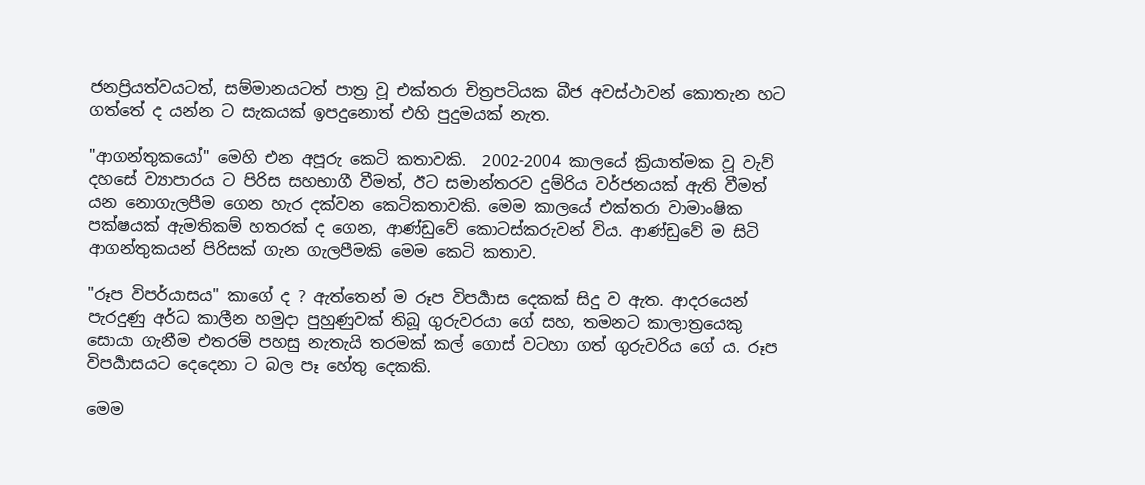ජනප්‍රියත්වයටත්, සම්මානයටත් පාත්‍ර වූ එක්තරා චිත්‍රපටියක බීජ අවස්ථාවන් කොතැන හට ගත්තේ ද යන්න ට සැකයක් ඉපදුනොත් එහි පුදුමයක් නැත.

"ආගන්තුකයෝ" මෙහි එන අපූරු කෙටි කතාවකි.  2002-2004 කාලයේ ක්‍රියාත්මක වූ වැව් දහසේ ව්‍යාපාරය ට පිරිස සහභාගී වීමත්, ඊට සමාන්තරව දුම්රිය වර්ජනයක් ඇති වීමත් යන නොගැලපීම ගෙන හැර දක්වන කෙටිකතාවකි. මෙම කාලයේ එක්තරා වාමාංෂික පක්ෂයක් ඇමතිකම් හතරක් ද ගෙන, ආණ්ඩුවේ කොටස්කරුවන් විය. ආණ්ඩුවේ ම සිටි ආගන්තුකයන් පිරිසක් ගැන ගැලපීමකි මෙම කෙටි කතාව.

"රූප විපර්යාසය" කාගේ ද ? ඇත්තෙන් ම රූප විපර්‍යාස දෙකක් සිදු ව ඇත. ආදරයෙන් පැරදුණු අර්ධ කාලීන හමුදා පුහුණුවක් තිබූ ගුරුවරයා ගේ සහ, තමනට කාලාත්‍රයෙකු සොයා ගැනීම එතරම් පහසු නැතැයි තරමක් කල් ගොස් වටහා ගත් ගුරුවරිය ගේ ය. රූප විපර්‍යාසයට දෙදෙනා ට බල පෑ හේතු දෙකකි.

මෙම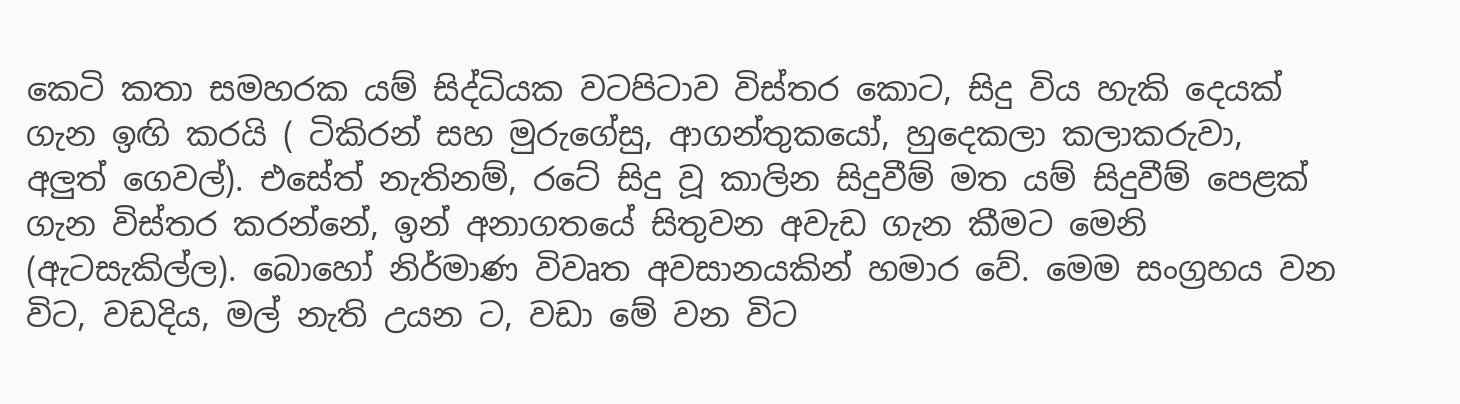කෙටි කතා සමහරක යම් සිද්ධියක වටපිටාව විස්තර කොට, සිදු විය හැකි දෙයක් ගැන ඉඟි කරයි ( ටිකිරන් සහ මුරුගේසු, ආගන්තුකයෝ, හුදෙකලා කලාකරුවා, අලුත් ගෙවල්). එසේත් නැතිනම්, රටේ සිදු වූ කාලින සිදුවීම් මත යම් සිදුවීම් පෙළක් ගැන විස්තර කරන්නේ, ඉන් අනාගතයේ සිතුවන අවැඩ ගැන කීමට මෙනි (ඇටසැකිල්ල). බොහෝ නිර්මාණ විවෘත අවසානයකින් හමාර වේ. මෙම සංග්‍රහය වන විට, වඩදිය, මල් නැති උයන ට, වඩා මේ වන විට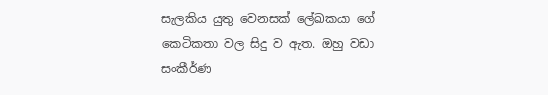සැලකිය යුතු වෙනසක් ලේඛකයා ගේ කෙටිකතා වල සිදු ව ඇත. ඔහු වඩා සංකීර්ණ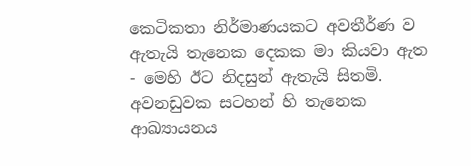කෙටිකතා නිර්මාණයකට අවතීර්ණ ව ඇතැයි තැනෙක දෙකක මා කියවා ඇත - මෙහි ඊට නිදසුන් ඇතැයි සිතමි. අවනඩුවක සටහන් හි තැනෙක ආඛ්‍යායනය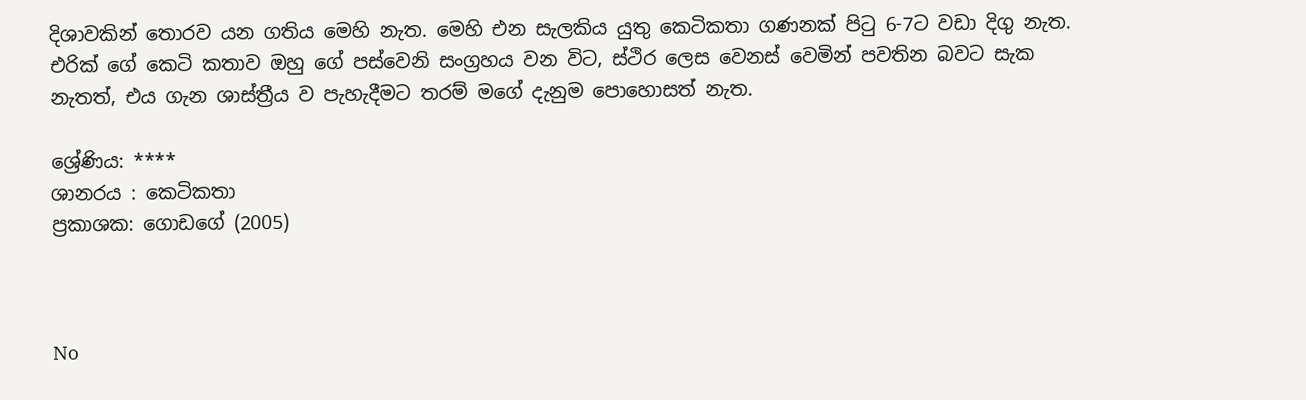දිශාවකින් තොරව යන ගතිය මෙහි නැත. මෙහි එන සැලකිය යුතු කෙටිකතා ගණනක් පිටු 6-7ට වඩා දිගු නැත. එරික් ගේ කෙටි කතාව ඔහු ගේ පස්වෙනි සංග්‍රහය වන විට, ස්ථිර ලෙස වෙනස් වෙමින් පවතින බවට සැක නැතත්, එය ගැන ශාස්ත්‍රීය ව පැහැදීමට තරම් මගේ දැනුම පොහොසත් නැත.

ශ්‍රේණිය: ****
ශානරය : කෙටිකතා
ප්‍රකාශක: ගොඩගේ (2005)



No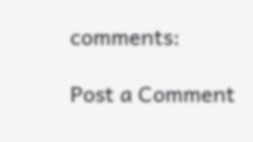comments:

Post a Comment